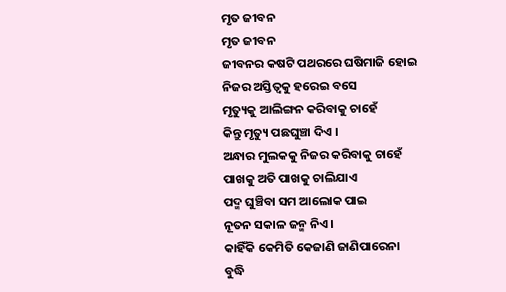ମୃତ ଜୀବନ
ମୃତ ଜୀବନ
ଜୀବନର କଷଟି ପଥରରେ ଘଷିମାଜି ହୋଇ
ନିଜର ଅସ୍ତିତ୍ଵକୁ ହରେଇ ବସେ
ମୃତ୍ୟୁକୁ ଆଲିଙ୍ଗନ କରିବାକୁ ଚାହେଁ
କିନ୍ତୁ ମୃତ୍ୟୁ ପଛଘୁଞ୍ଚା ଦିଏ ।
ଅନ୍ଧାର ମୁଲକକୁ ନିଜର କରିବାକୁ ଚାହେଁ
ପାଖକୁ ଅତି ପାଖକୁ ଚାଲିଯାଏ
ପଦ୍ମ ଘୁଞ୍ଚିବା ସମ ଆଲୋକ ପାଇ
ନୂତନ ସକାଳ ଜନ୍ମ ନିଏ ।
କାହିଁକି କେମିତି କେଜାଣି ଜାଣିପାରେନା
ବୁଦ୍ଧି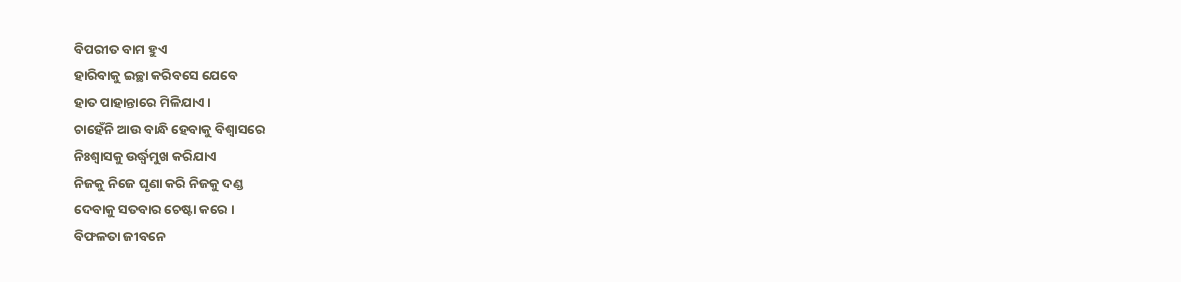ବିପରୀତ ବାମ ହୁଏ
ହାରିବାକୁ ଇଚ୍ଛା କରିବସେ ଯେବେ
ହାତ ପାହାନ୍ତାରେ ମିଳିଯାଏ ।
ଚାହେଁନି ଆଉ ବାନ୍ଧି ହେବାକୁ ବିଶ୍ଵାସରେ
ନିଃଶ୍ୱାସକୁ ଉର୍ଦ୍ଧ୍ଵମୁଖ କରିଯାଏ
ନିଜକୁ ନିଜେ ଘୃଣା କରି ନିଜକୁ ଦଣ୍ଡ
ଦେବାକୁ ସତବାର ଚେଷ୍ଟା କରେ ।
ବିଫଳତା ଜୀବନେ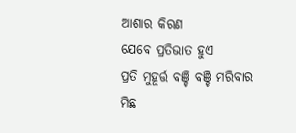ଆଶାର କିରଣ
ଯେବେ ପ୍ରତିଭାତ ହୁଏ
ପ୍ରତି ମୁହୂର୍ତ୍ତ ବଞ୍ଚି ବଞ୍ଚି ମରିବାର
ମିଛ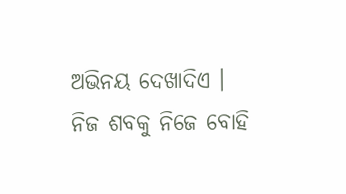ଅଭିନୟ ଦେଖାଦିଏ ।
ନିଜ ଶବକୁ ନିଜେ ବୋହି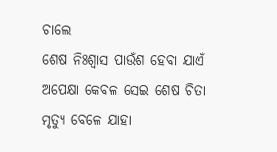ଚାଲେ
ଶେଷ ନିଃଶ୍ୱାସ ପାଉଁଶ ହେବା ଯାଏଁ
ଅପେକ୍ଷା କେବଳ ସେଇ ଶେଷ ଚିତା
ମୃତ୍ୟୁ ବେଳେ ଯାହା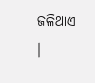ଜଳିଥାଏ ।